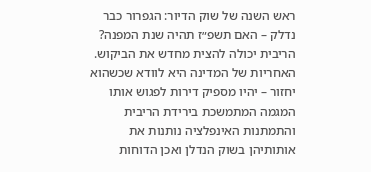ראש השנה של שוק הדיור: הגפרור כבר נדלק – האם תשפ״ז תהיה שנת המפנה?
הריבית יכולה להצית מחדש את הביקוש. האחריות של המדינה היא לוודא שכשהוא יחזור – יהיו מספיק דירות לפגוש אותו
המגמה המתמשכת בירידת הריבית והתמתנות האינפלציה נותנות את אותותיהן בשוק הנדלן ואכן הדוחות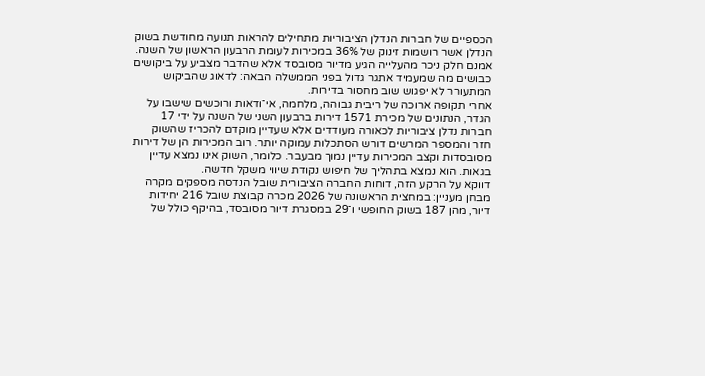הכספיים של חברות הנדלן הציבוריות מתחילים להראות תנועה מחודשת בשוק הנדלן אשר רושמות זינוק של 36% במכירות לעומת הרבעון הראשון של השנה.
אמנם חלק ניכר מהעלייה הגיע מדיור מסובסד אלא שהדבר מצביע על ביקושים כבושים מה שמעמיד אתגר גדול בפני הממשלה הבאה: לדאוג שהביקוש המתעורר לא יפגוש שוב מחסור בדירות.
אחרי תקופה ארוכה של ריבית גבוהה, מלחמה, אי־ודאות ורוכשים שישבו על הגדר, הנתונים של מכירת 1571 דירות ברבעון השני של השנה על ידי 17 חברות נדלן ציבוריות לכאורה מעודדים אלא שעדיין מוקדם להכריז שהשוק חזר והמספר המרשים דורש הסתכלות עמוקה יותר. רוב המכירות הן של דירות מסובסדות וקצב המכירות עדיין נמוך מבעבר. כלומר, השוק אינו נמצא עדיין בגאות. הוא נמצא בתהליך של חיפוש נקודת שיווי משקל חדשה.
דווקא על הרקע הזה, דוחות החברה הציבורית שובל הנדסה מספקים מקרה מבחן מעניין: במחצית הראשונה של 2026 מכרה קבוצת שובל 216 יחידות דיור, מהן 187 בשוק החופשי ו־29 במסגרת דיור מסובסד, בהיקף כולל של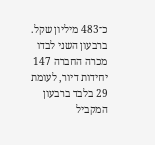כ־483 מיליון שקל. ברבעון השני לבדו מכרה החברה 147 יחידות דיור, לעומת 29 בלבד ברבעון המקביל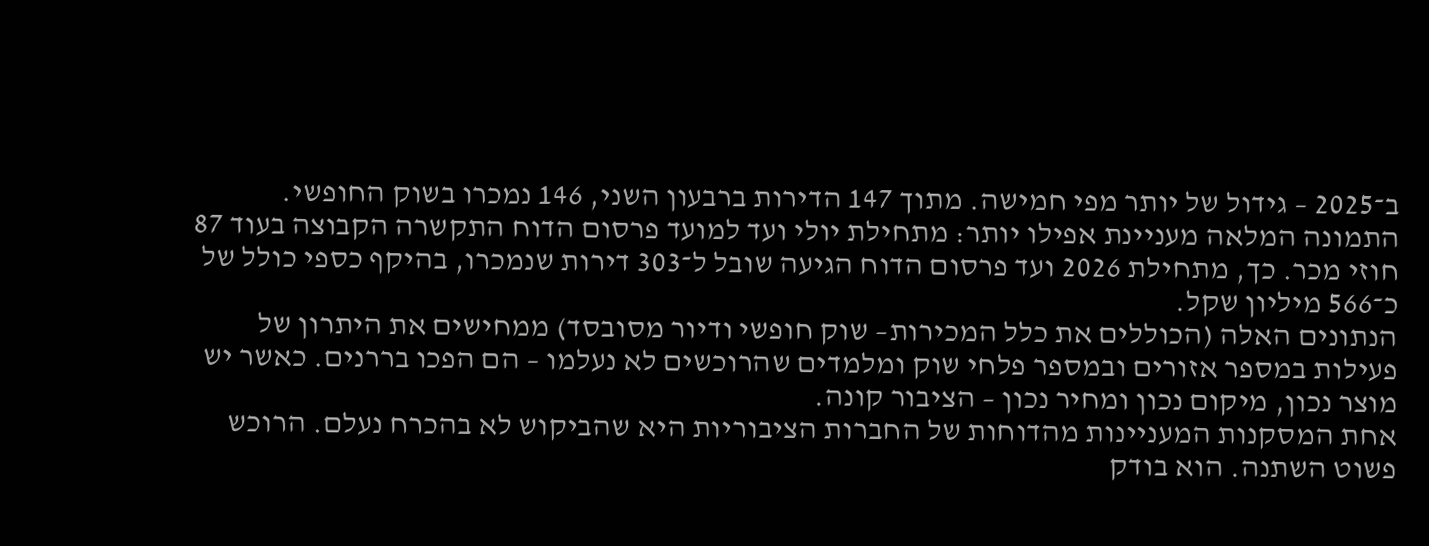ב־2025 – גידול של יותר מפי חמישה. מתוך 147 הדירות ברבעון השני, 146 נמכרו בשוק החופשי.
התמונה המלאה מעניינת אפילו יותר: מתחילת יולי ועד למועד פרסום הדוח התקשרה הקבוצה בעוד 87 חוזי מכר. כך, מתחילת 2026 ועד פרסום הדוח הגיעה שובל ל־303 דירות שנמכרו, בהיקף כספי כולל של כ־566 מיליון שקל.
הנתונים האלה (הכוללים את כלל המכירות– שוק חופשי ודיור מסובסד) ממחישים את היתרון של פעילות במספר אזורים ובמספר פלחי שוק ומלמדים שהרוכשים לא נעלמו – הם הפכו בררנים. כאשר יש מוצר נכון, מיקום נכון ומחיר נכון – הציבור קונה.
אחת המסקנות המעניינות מהדוחות של החברות הציבוריות היא שהביקוש לא בהכרח נעלם. הרוכש פשוט השתנה. הוא בודק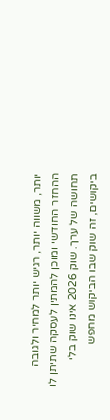יותר, משווה יותר, רגיש יותר למחיר ולגובה ההחזר החודשי ומוכן להמתין לעסקה שתיתן לו תחושה של ערך. שוק 2026 אינו שוק בלי ביקושים, זה שוק שבו הביקוש מחפש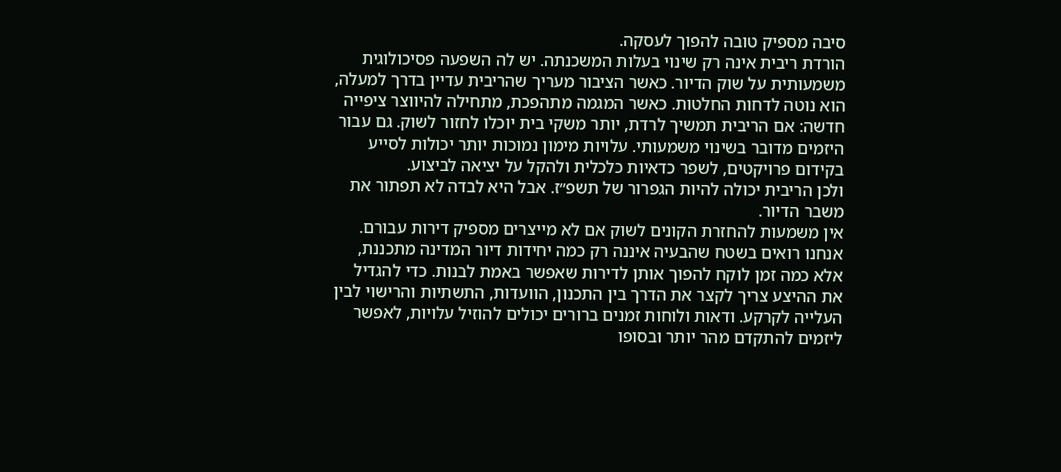סיבה מספיק טובה להפוך לעסקה.
הורדת ריבית אינה רק שינוי בעלות המשכנתה. יש לה השפעה פסיכולוגית משמעותית על שוק הדיור. כאשר הציבור מעריך שהריבית עדיין בדרך למעלה, הוא נוטה לדחות החלטות. כאשר המגמה מתהפכת, מתחילה להיווצר ציפייה חדשה: אם הריבית תמשיך לרדת, יותר משקי בית יוכלו לחזור לשוק. גם עבור היזמים מדובר בשינוי משמעותי. עלויות מימון נמוכות יותר יכולות לסייע בקידום פרויקטים, לשפר כדאיות כלכלית ולהקל על יציאה לביצוע.
ולכן הריבית יכולה להיות הגפרור של תשפ״ז. אבל היא לבדה לא תפתור את משבר הדיור.
אין משמעות להחזרת הקונים לשוק אם לא מייצרים מספיק דירות עבורם. אנחנו רואים בשטח שהבעיה איננה רק כמה יחידות דיור המדינה מתכננת, אלא כמה זמן לוקח להפוך אותן לדירות שאפשר באמת לבנות. כדי להגדיל את ההיצע צריך לקצר את הדרך בין התכנון, הוועדות, התשתיות והרישוי לבין העלייה לקרקע. ודאות ולוחות זמנים ברורים יכולים להוזיל עלויות, לאפשר ליזמים להתקדם מהר יותר ובסופו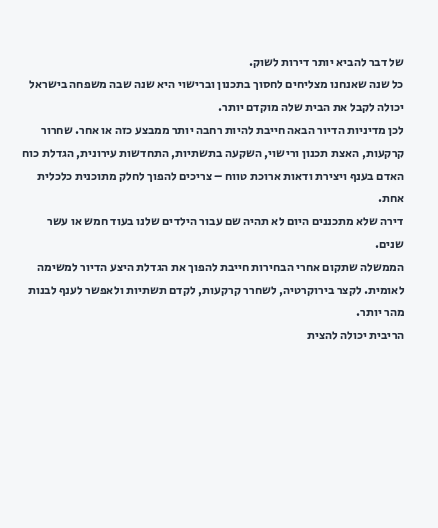של דבר להביא יותר דירות לשוק.
כל שנה שאנחנו מצליחים לחסוך בתכנון וברישוי היא שנה שבה משפחה בישראל יכולה לקבל את הבית שלה מוקדם יותר.
לכן מדיניות הדיור הבאה חייבת להיות רחבה יותר ממבצע כזה או אחר. שחרור קרקעות, האצת תכנון ורישוי, השקעה בתשתיות, התחדשות עירונית, הגדלת כוח האדם בענף ויצירת ודאות ארוכת טווח – צריכים להפוך לחלק מתוכנית כלכלית אחת.
דירה שלא מתכננים היום לא תהיה שם עבור הילדים שלנו בעוד חמש או עשר שנים.
הממשלה שתקום אחרי הבחירות חייבת להפוך את הגדלת היצע הדיור למשימה לאומית. לקצר בירוקרטיה, לשחרר קרקעות, לקדם תשתיות ולאפשר לענף לבנות מהר יותר.
הריבית יכולה להצית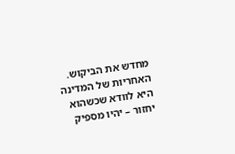מחדש את הביקוש. האחריות של המדינה היא לוודא שכשהוא יחזור – יהיו מספיק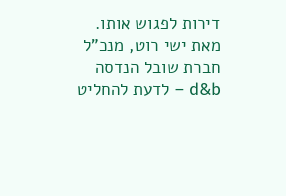דירות לפגוש אותו.
מאת ישי רוט, מנכ"ל חברת שובל הנדסה
d&b – לדעת להחליט